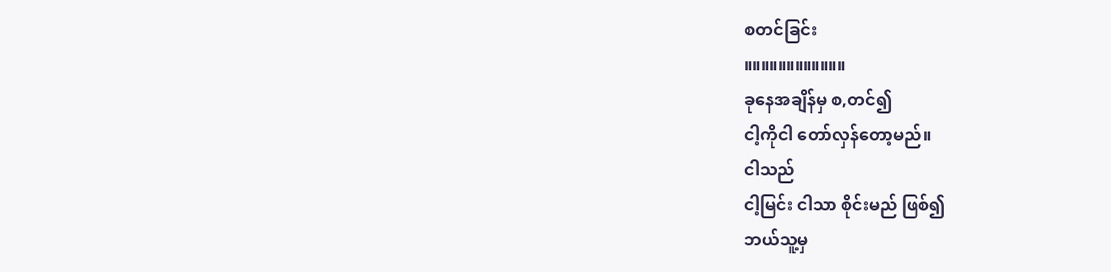စတင်ခြင်း
။။။။။။။။။။။။
ခုနေအချိန်မှ စ,တင်၍
ငါ့ကိုငါ တော်လှန်တော့မည်။
ငါသည်
ငါ့မြင်း ငါသာ စိုင်းမည် ဖြစ်၍
ဘယ်သူ့မှ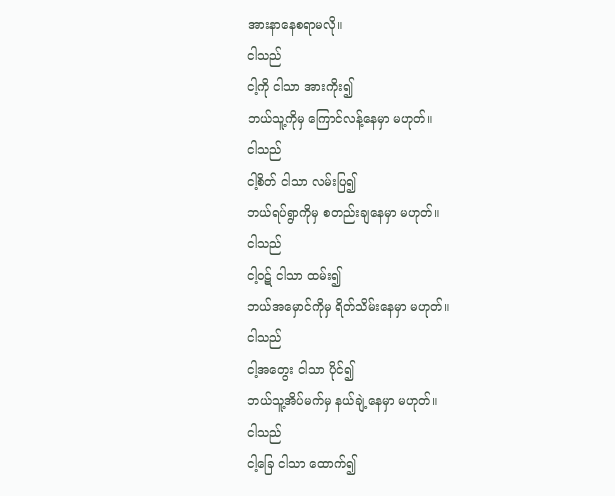အားနာနေစရာမလို။
ငါသည်
ငါ့ကို ငါသာ အားကိုး၍
ဘယ်သူ့ကိုမှ ကြောင်လန့်နေမှာ မဟုတ်။
ငါသည်
ငါ့စိတ် ငါသာ လမ်းပြ၍
ဘယ်ရပ်ရွာကိုမှ စတည်းချနေမှာ မဟုတ်။
ငါသည်
ငါ့ဝဋ် ငါသာ ထမ်း၍
ဘယ်အမှောင်ကိုမှ ရိတ်သိမ်းနေမှာ မဟုတ်။
ငါသည်
ငါ့အတွေး ငါသာ ပိုင်၍
ဘယ်သူ့အိပ်မက်မှ နယ်ချဲ့နေမှာ မဟုတ်။
ငါသည်
ငါ့ခြေ ငါသာ ထောက်၍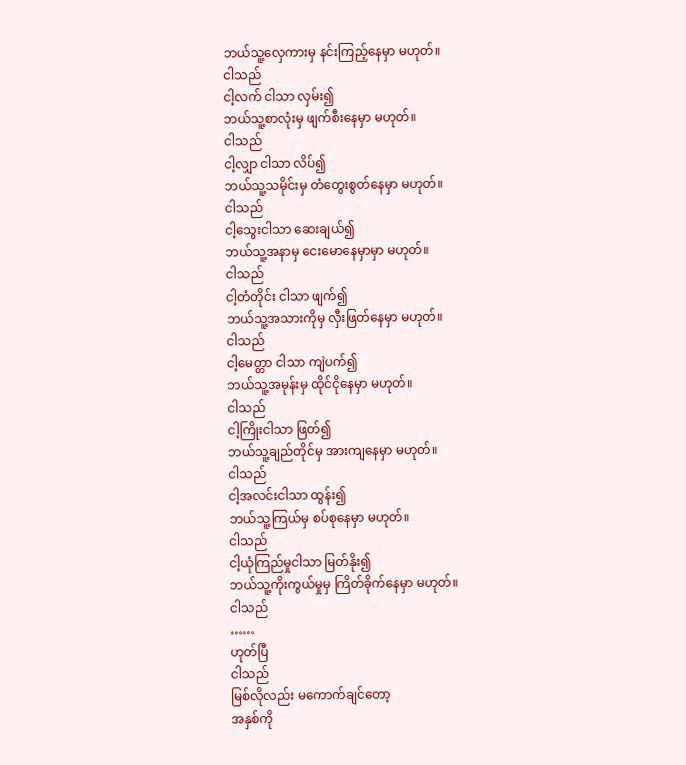ဘယ်သူ့လှေကားမှ နင်းကြည့်နေမှာ မဟုတ်။
ငါသည်
ငါ့လက် ငါသာ လှမ်း၍
ဘယ်သူ့စာလုံးမှ ဖျက်စီးနေမှာ မဟုတ်။
ငါသည်
ငါ့လျှာ ငါသာ လိပ်၍
ဘယ်သူ့သမိုင်းမှ တံတွေးစွတ်နေမှာ မဟုတ်။
ငါသည်
ငါ့သွေးငါသာ ဆေးချယ်၍
ဘယ်သူ့အနာမှ ငေးမောနေမှာမှာ မဟုတ်။
ငါသည်
ငါ့တံတိုင်း ငါသာ ဖျက်၍
ဘယ်သူ့အသားကိုမှ လှီးဖြတ်နေမှာ မဟုတ်။
ငါသည်
ငါ့မေတ္တာ ငါသာ ကျဲပက်၍
ဘယ်သူ့အမုန်းမှ ထိုင်ငိုနေမှာ မဟုတ်။
ငါသည်
ငါ့ကြိုးငါသာ ဖြတ်၍
ဘယ်သူ့ချည်တိုင်မှ အားကျနေမှာ မဟုတ်။
ငါသည်
ငါ့အလင်းငါသာ ထွန်း၍
ဘယ်သူ့ကြယ်မှ စပ်စုနေမှာ မဟုတ်။
ငါသည်
ငါ့ယုံကြည်မှုငါသာ မြတ်နိုး၍
ဘယ်သူ့ကိုးကွယ်မှုမှ ကြိတ်ခိုက်နေမှာ မဟုတ်။
ငါသည်
……
ဟုတ်ပြီ
ငါသည်
မြစ်လိုလည်း မကောက်ချင်တော့
အနှစ်ကို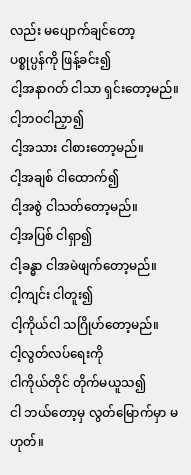လည်း မပျောက်ချင်တော့
ပစ္စုပ္ပန်ကို ဖြန့်ခင်း၍
ငါ့အနာဂတ် ငါသာ ရှင်းတော့မည်။
ငါ့ဘဝငါညှာ၍
ငါ့အသား ငါစားတော့မည်။
ငါ့အချစ် ငါထောက်၍
ငါ့အစွဲ ငါသတ်တော့မည်။
ငါ့အပြစ် ငါရှာ၍
ငါ့ခန္ဓာ ငါအမဲဖျက်တော့မည်။
ငါ့ကျင်း ငါတူး၍
ငါ့ကိုယ်ငါ သဂြိုဟ်တော့မည်။
ငါ့လွတ်လပ်ရေးကို
ငါကိုယ်တိုင် တိုက်မယူသ၍
ငါ ဘယ်တော့မှ လွတ်မြောက်မှာ မဟုတ်။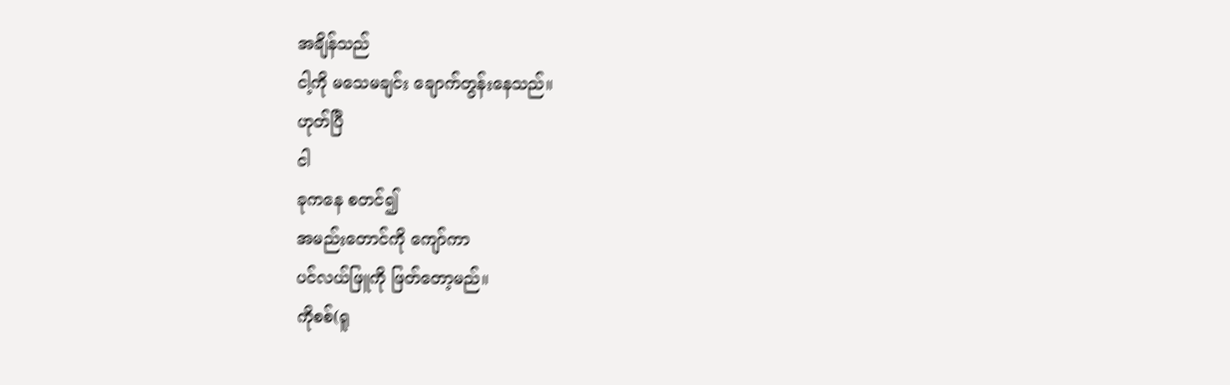အချိန်သည်
ငါ့ကို မသေမချင်း ချောက်တွန်းနေသည်။
ဟုတ်ပြီ
ငါ
ခုကနေ စတင်၍
အမည်းတောင်ကို ကျော်ကာ
ပင်လယ်ဖြူကို ဖြတ်တော့မည်။
ကိုစစ်(ရူ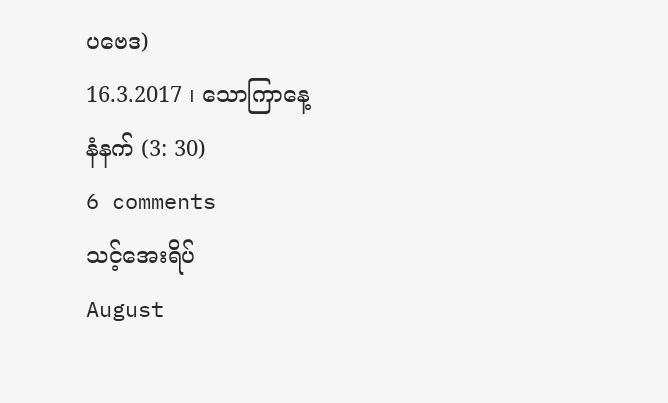ပဗေဒ)
16.3.2017 ၊ သောကြာနေ့
နံနက် (3: 30)
6 comments
သင့်အေးရိပ်
August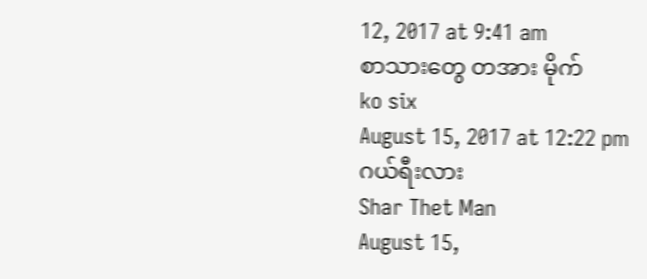12, 2017 at 9:41 am
စာသားတွေ တအား မိုက်
ko six
August 15, 2017 at 12:22 pm
ဂယ်ရီးလား
Shar Thet Man
August 15,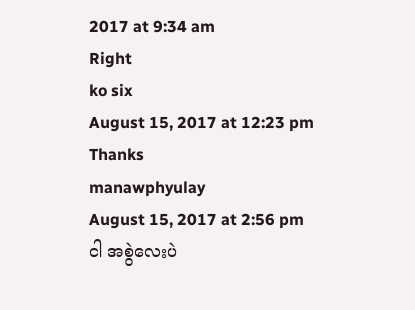2017 at 9:34 am
Right
ko six
August 15, 2017 at 12:23 pm
Thanks
manawphyulay
August 15, 2017 at 2:56 pm
ငါ အစွဲလေးပဲ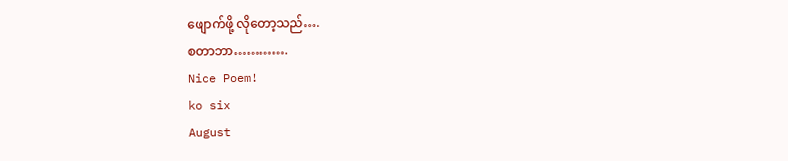ဖျောက်ဖို့ လိုတော့သည်….
စတာဘာ………….
Nice Poem!
ko six
August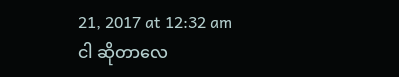21, 2017 at 12:32 am
ငါ ဆိုတာလေ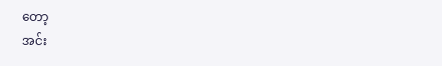တော့
အင်း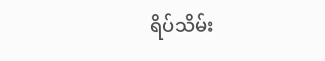ရိပ်သိမ်း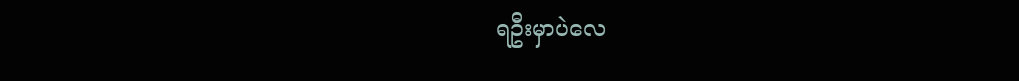ရဦးမှာပဲလေ